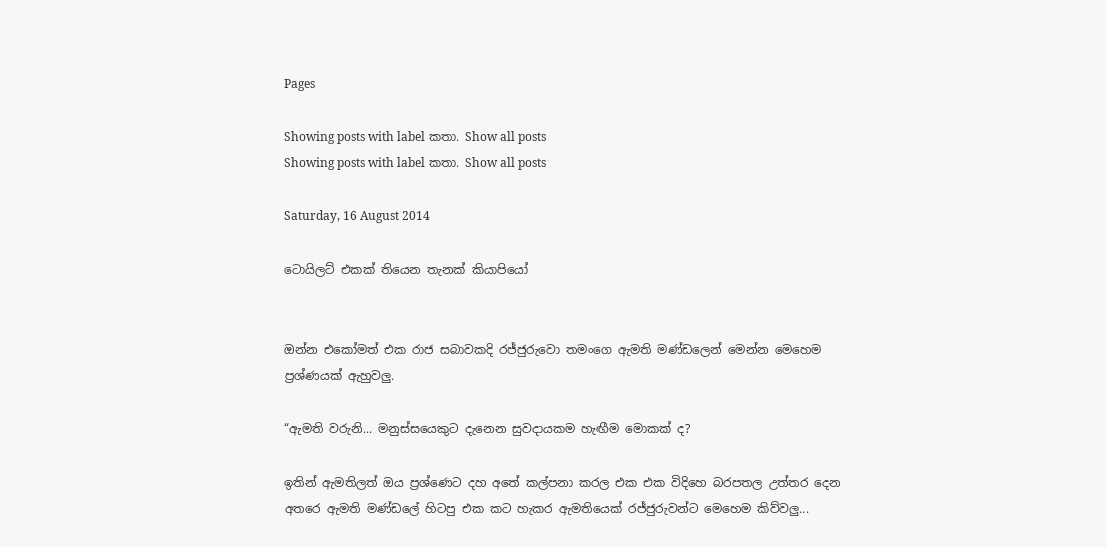Pages

Showing posts with label කතා. Show all posts
Showing posts with label කතා. Show all posts

Saturday, 16 August 2014

ටොයිලට් එකක් තියෙන තැනක් කියාපියෝ


ඔන්න එකෝමත් එක රාජ සබාවකදි රජ්ජුරුවො තමංගෙ ඇමති මණ්ඩලෙන් මෙන්න මෙහෙම ප්‍රශ්ණයක් ඇහුවලු.

“ඇමති වරුනි... මනුස්සයෙකුට දැනෙන සුවදායකම හැඟීම මොකක් ද?

ඉතින් ඇමතිලත් ඔය ප්‍රශ්ණෙට දහ අතේ කල්පනා කරල එක එක විදිහෙ බරපතල උත්තර දෙන අතරෙ ඇමති මණ්ඩලේ හිටපු එක කට හැකර ඇමතියෙක් රජ්ජුරුවන්ට මෙහෙම කිව්වලු...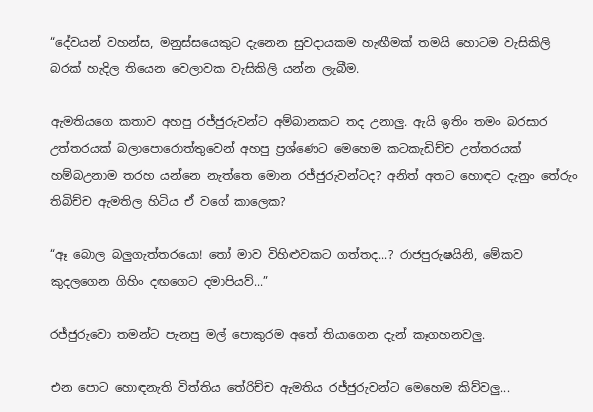“දේවයන් වහන්ස, මනුස්සයෙකුට දැනෙන සුවදායකම හැඟීමක් තමයි හොටම වැසිකිලි බරක් හැදිල තියෙන වෙලාවක වැසිකිලි යන්න ලැබීම.

ඇමතියගෙ කතාව අහපු රජ්ජුරුවන්ට අම්බානකට තද උනාලු. ඇයි ඉතිං තමං බරසාර උත්තරයක් බලාපොරොත්තුවෙන් අහපු ප්‍රශ්ණෙට මෙහෙම කටකැඩිච්ච උත්තරයක් හම්බඋනාම තරහ යන්නෙ නැත්තෙ මොන රජ්ජුරුවන්ටද? අනිත් අතට හොඳට දැනුං තේරුං තිබිච්ච ඇමතිල හිටිය ඒ වගේ කාලෙක?

“ඈ බොල බලුගැත්තරයො! තෝ මාව විහිළුවකට ගත්තද...? රාජපුරුෂයිනි, මේකව කුදලගෙන ගිහිං දඟගෙට දමාපියව්...”

රජ්ජුරුවො තමන්ට පැනපු මල් පොකුරම අතේ තියාගෙන දැන් කෑගහනවලු.

එන පොට හොඳනැති විත්තිය තේරිච්ච ඇමතිය රජ්ජුරුවන්ට මෙහෙම කිව්වලු...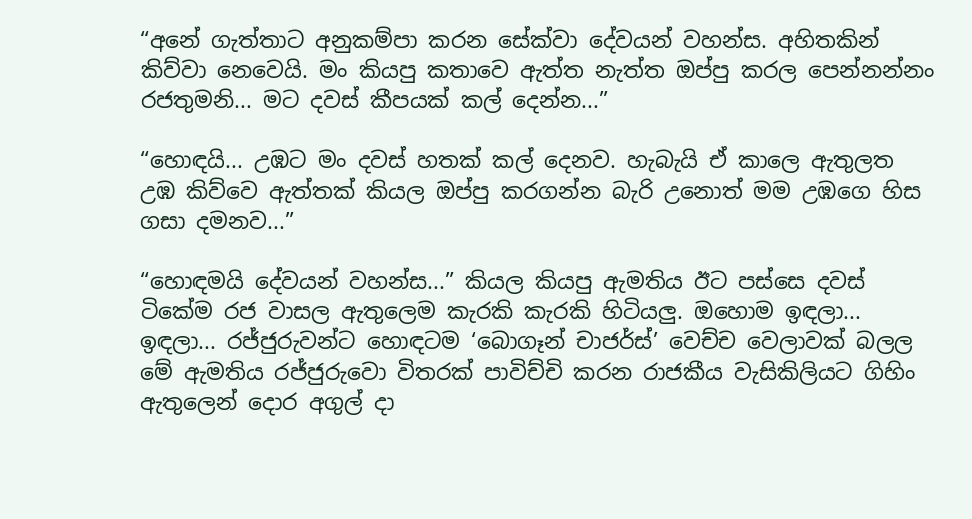“අනේ ගැත්තාට අනුකම්පා කරන සේක්වා දේවයන් වහන්ස. අහිතකින් කිව්වා නෙවෙයි. මං කියපු කතාවෙ ඇත්ත නැත්ත ඔප්පු කරල පෙන්නන්නං රජතුමනි... මට දවස් කීපයක් කල් දෙන්න...”

“හොඳයි... උඹට මං දවස් හතක් කල් දෙනව. හැබැයි ඒ කාලෙ ඇතුලත උඹ කිව්වෙ ඇත්තක් කියල ඔප්පු කරගන්න බැරි උනොත් මම උඹගෙ හිස ගසා දමනව...”

“හොඳමයි දේවයන් වහන්ස...” කියල කියපු ඇමතිය ඊට පස්සෙ දවස් ටිකේම රජ වාසල ඇතුලෙම කැරකි කැරකි හිටියලු. ඔහොම ඉඳලා... ඉඳලා... රජ්ජුරුවන්ට හොඳටම ‘බොගෑන් චාජර්ස්’ වෙච්ච වෙලාවක් බලල මේ ඇමතිය රජ්ජුරුවො විතරක් පාවිච්චි කරන රාජකීය වැසිකිලියට ගිහිං ඇතුලෙන් දොර අගුල් දා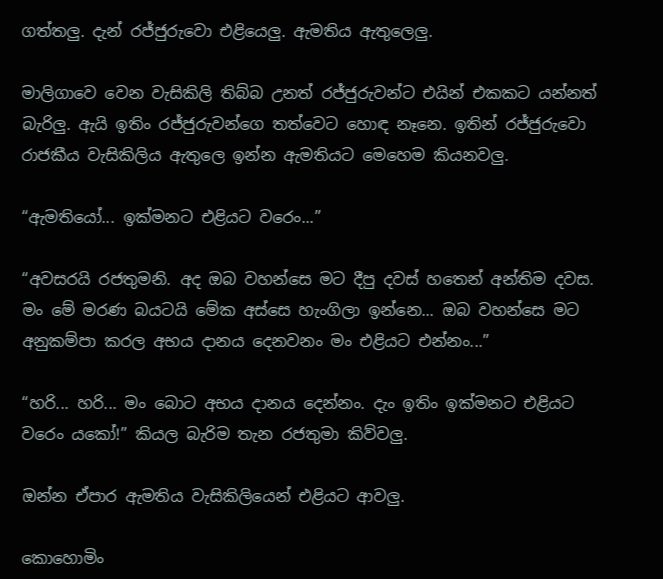ගත්තලු. දැන් රජ්ජුරුවො එළියෙලු. ඇමතිය ඇතුලෙලු.

මාලිගාවෙ වෙන වැසිකිලි තිබ්බ උනත් රජ්ජුරුවන්ට එයින් එකකට යන්නත් බැරිලු. ඇයි ඉතිං රජ්ජුරුවන්ගෙ තත්වෙට හොඳ නෑනෙ. ඉතින් රජ්ජුරුවො රාජකීය වැසිකිලිය ඇතුලෙ ඉන්න ඇමතියට මෙහෙම කියනවලු.

“ඇමතියෝ... ඉක්මනට එළියට වරෙං...”

“අවසරයි රජතුමනි. අද ඔබ වහන්සෙ මට දීපු දවස් හතෙන් අන්තිම දවස. මං මේ මරණ බයටයි මේක අස්සෙ හැංගිලා ඉන්නෙ... ඔබ වහන්සෙ මට අනුකම්පා කරල අභය දානය දෙනවනං මං එළියට එන්නං...”

“හරි... හරි... මං බොට අභය දානය දෙන්නං. දැං ඉතිං ඉක්මනට එළියට වරෙං යකෝ!” කියල බැරිම තැන රජතුමා කිව්වලු.

ඔන්න ඒපාර ඇමතිය වැසිකිලියෙන් එළියට ආවලු.

කොහොමිං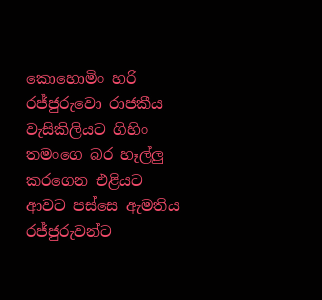කොහොමිං හරි රජ්ජුරුවො රාජකීය වැසිකිලියට ගිහිං තමංගෙ බර හෑල්ලු කරගෙන එළියට ආවට පස්සෙ ඇමතිය රජ්ජුරුවන්ට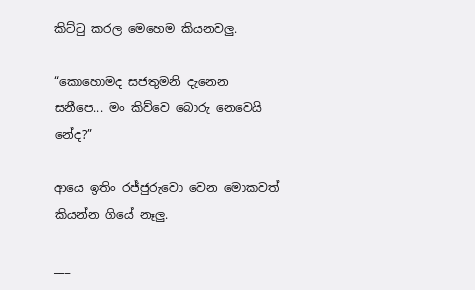කිට්ටු කරල මෙහෙම කියනවලු.

“කොහොමද සජතුමනි දැනෙන සනීපෙ... මං කිව්වෙ බොරු නෙවෙයි නේද?”

ආයෙ ඉතිං රජ්ජුරුවො වෙන මොකවත් කියන්න ගියේ නෑලු.

___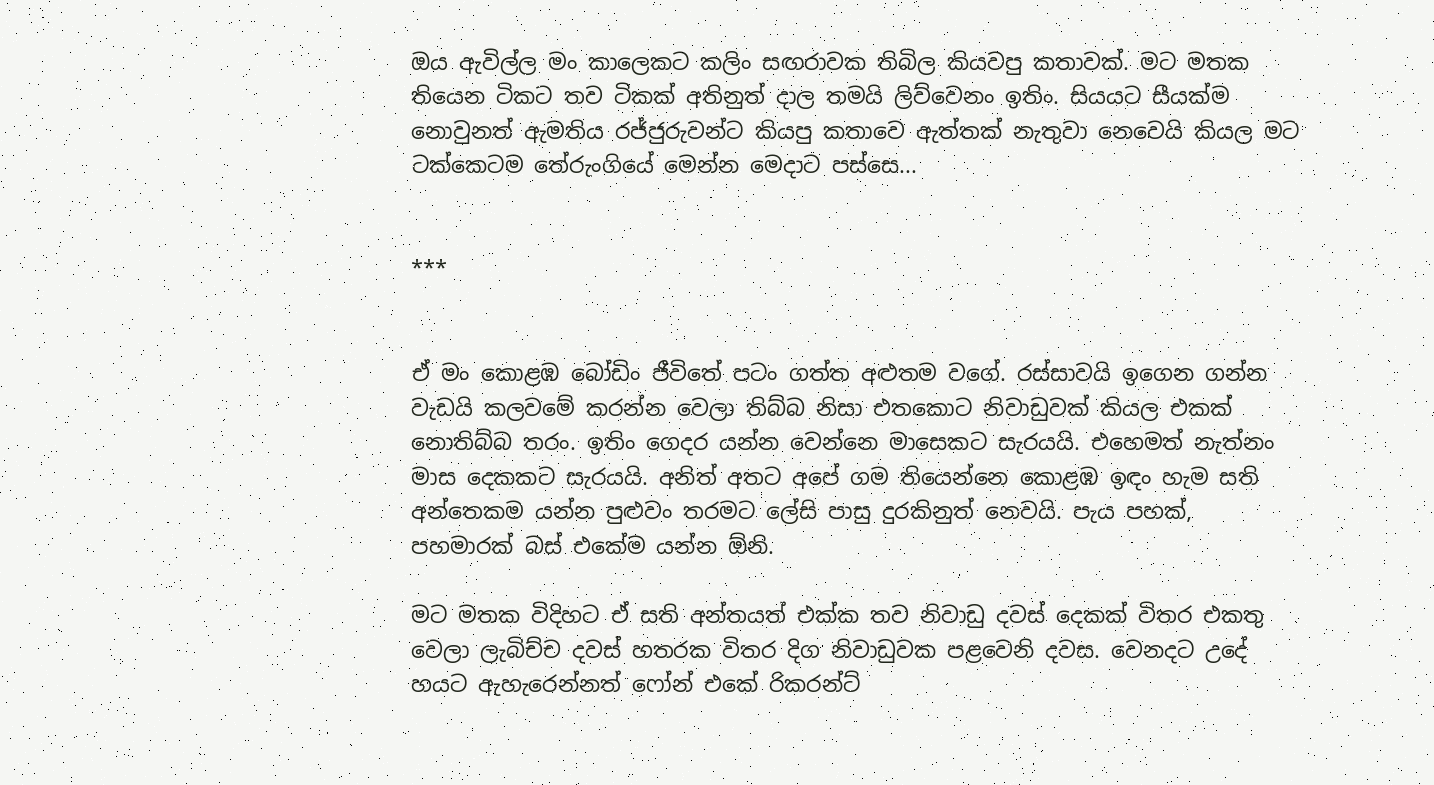ඔය ඇවිල්ල මං කාලෙකට කලිං සඟරාවක තිබිල කියවපු කතාවක්. මට මතක තියෙන ටිකට තව ටිකක් අතිනුත් දාල තමයි ලිව්වෙනං ඉතිං. සියයට සීයක්ම නොවුනත් ඇමතිය රජ්ජුරුවන්ට කියපු කතාවෙ ඇත්තක් නැතුවා නෙවෙයි කියල මට ටක්කෙටම තේරුංගියේ මෙන්න මෙදාට පස්සෙ...


***


ඒ මං කොළඹ බෝඩිං ජීවිතේ පටං ගත්ත අළුතම වගේ. රස්සාවයි ඉගෙන ගන්න වැඩයි කලවමේ කරන්න වෙලා තිබ්බ නිසා එතකොට නිවාඩුවක් කියල එකක් නොතිබ්බ තරං. ඉතිං ගෙදර යන්න වෙන්නෙ මාසෙකට සැරයයි. එහෙමත් නැත්නං මාස දෙකකට සැරයයි. අනිත් අතට අපේ ගම තියෙන්නෙ කොළඹ ඉඳං හැම සති අන්තෙකම යන්න පුළුවං තරමට ලේසි පාසු දුරකිනුත් නෙවයි. පැය පහක්, පහමාරක් බස් එකේම යන්න ඕනි.

මට මතක විදිහට ඒ සති අන්තයත් එක්ක තව නිවාඩු දවස් දෙකක් විතර එකතු වෙලා ලැබිච්ච දවස් හතරක විතර දිග නිවාඩුවක පළවෙනි දවස. වෙනදට උදේ හයට ඇහැරෙන්නත් ෆෝන් එකේ රිකරන්ට්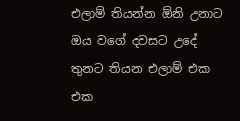එලාම් තියන්න ඕනි උනාට ඔය වගේ දවසට උදේ තුනට තියන එලාම් එක එක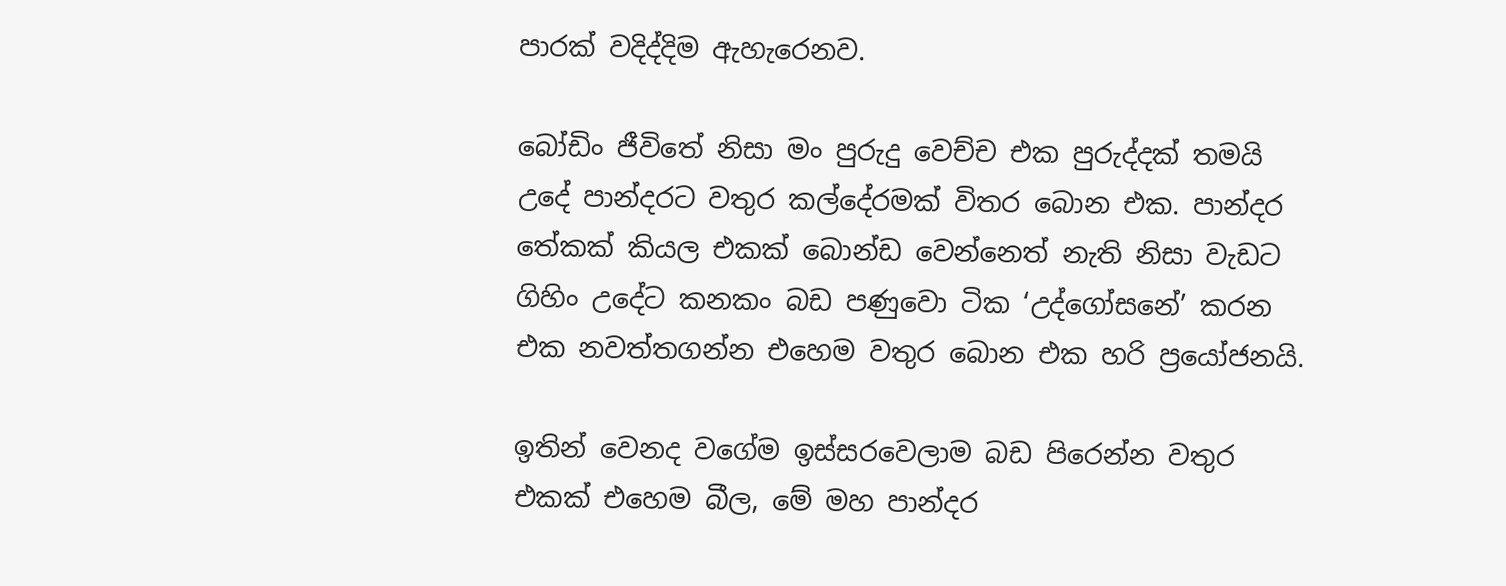පාරක් වදිද්දිම ඇහැරෙනව.

බෝඩිං ජීවිතේ නිසා මං පුරුදු වෙච්ච එක පුරුද්දක් තමයි උදේ පාන්දරට වතුර කල්දේරමක් විතර බොන එක. පාන්දර තේකක් කියල එකක් බොන්ඩ වෙන්නෙත් නැති නිසා වැඩට ගිහිං උදේට කනකං බඩ පණුවො ටික ‘උද්ගෝසනේ’ කරන එක නවත්තගන්න එහෙම වතුර බොන එක හරි ප්‍රයෝජනයි.

ඉතින් වෙනද වගේම ඉස්සරවෙලාම බඩ පිරෙන්න වතුර එකක් එහෙම බීල, මේ මහ පාන්දර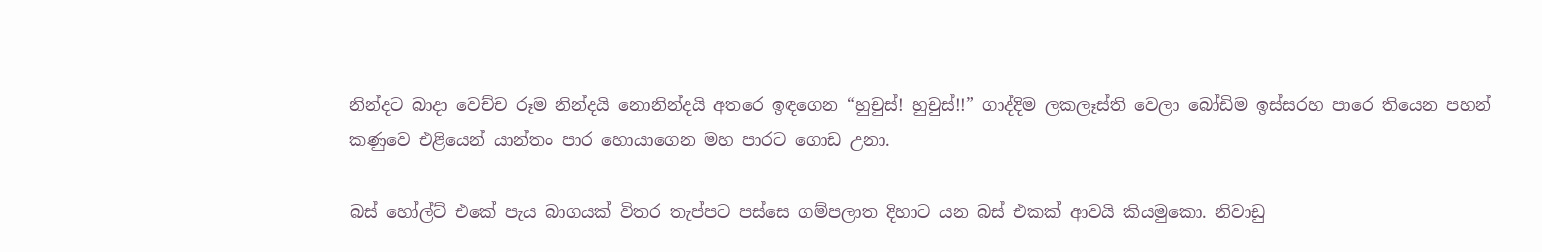නින්දට බාදා වෙච්ච රූම නින්දයි නොනින්දයි අතරෙ ඉඳගෙන “හුචුස්! හුචුස්!!” ගාද්දිම ලකලෑස්ති වෙලා බෝඩිම ඉස්සරහ පාරෙ තියෙන පහන් කණුවෙ එළියෙන් යාන්තං පාර හොයාගෙන මහ පාරට ගොඩ උනා.

බස් හෝල්ට් එකේ පැය බාගයක් විතර තැප්පට පස්සෙ ගම්පලාත දිහාට යන බස් එකක් ආවයි කියමුකො. නිවාඩු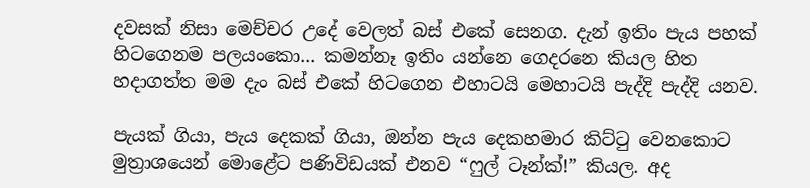දවසක් නිසා මෙච්චර උදේ වෙලත් බස් එකේ සෙනග. දැන් ඉතිං පැය පහක් හිටගෙනම පලයංකො... කමන්නෑ ඉතිං යන්නෙ ගෙදරනෙ කියල හිත හදාගත්ත මම දැං බස් එකේ හිටගෙන එහාටයි මෙහාටයි පැද්දි පැද්දි යනව.

පැයක් ගියා, පැය දෙකක් ගියා, ඔන්න පැය දෙකහමාර කිට්ටු වෙනකොට මුත්‍රාශයෙන් මොළේට පණිවිඩයක් එනව “ෆුල් ටෑන්ක්!” කියල. අද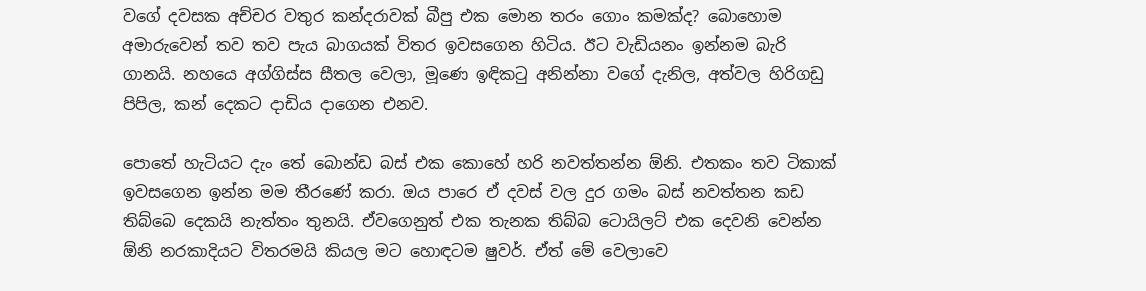වගේ දවසක අච්චර වතුර කන්දරාවක් බීපු එක මොන තරං ගොං කමක්ද? බොහොම අමාරුවෙන් තව තව පැය බාගයක් විතර ඉවසගෙන හිටිය. ඊට වැඩියනං ඉන්නම බැරි ගානයි. නහයෙ අග්ගිස්ස සීතල වෙලා, මූණෙ ඉඳිකටු අනින්නා වගේ දැනිල, අත්වල හිරිගඩු පිපිල, කන් දෙකට දාඩිය දාගෙන එනව.

පොතේ හැටියට දැං තේ බොන්ඩ බස් එක කොහේ හරි නවත්තන්න ඕනි. එතකං තව ටිකාක් ඉවසගෙන ඉන්න මම තීරණේ කරා. ඔය පාරෙ ඒ දවස් වල දුර ගමං බස් නවත්තන කඩ තිබ්බෙ දෙකයි නැත්තං තුනයි. ඒවගෙනුත් එක තැනක තිබ්බ ටොයිලට් එක දෙවනි වෙන්න ඕනි නරකාදියට විතරමයි කියල මට හොඳටම ෂුවර්. ඒත් මේ වෙලාවෙ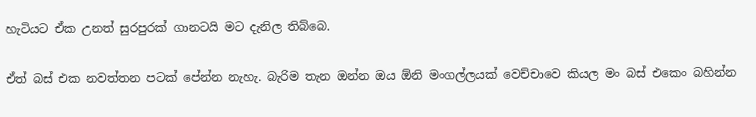හැටියට ඒක උනත් සුරපුරක් ගානටයි මට දැනිල තිබ්බෙ.

ඒත් බස් එක නවත්තන පටක් පේන්න නැහැ. බැරිම තැන ඔන්න ඔය ඕනි මංගල්ලයක් වෙච්චාවෙ කියල මං බස් එකෙං බහින්න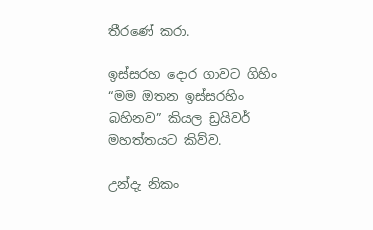තීරණේ කරා.

ඉස්සරහ දොර ගාවට ගිහිං “මම ඔතන ඉස්සරහිං බහිනව” කියල ඩ්‍රයිවර් මහත්තයට කිව්ව.

උන්දැ නිකං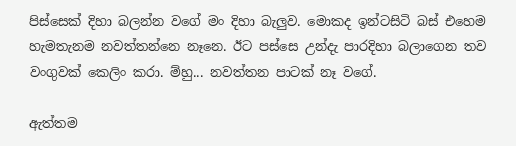පිස්සෙක් දිහා බලන්න වගේ මං දිහා බැලුව. මොකද ඉන්ටසිටි බස් එහෙම හැමතැනම නවත්තන්නෙ නෑනෙ. ඊට පස්සෙ උන්දැ පාරදිහා බලාගෙන තව වංගුවක් කෙලිං කරා. ම්හු... නවත්තන පාටක් නෑ වගේ.

ඇත්තම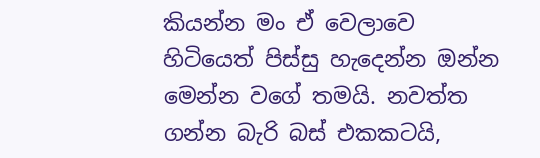කියන්න මං ඒ වෙලාවෙ හිටියෙත් පිස්සු හැදෙන්න ඔන්න මෙන්න වගේ තමයි. නවත්ත ගන්න බැරි බස් එකකටයි,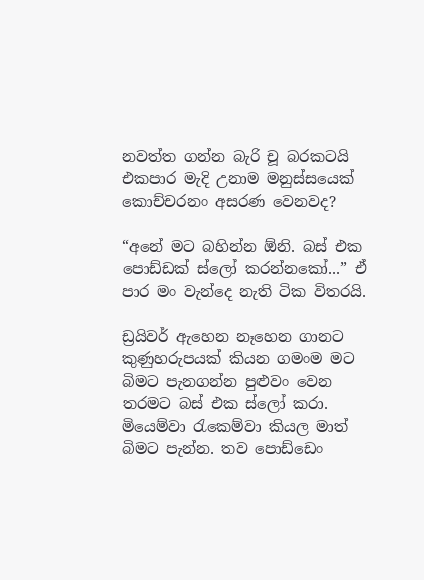නවත්ත ගන්න බැරි චූ බරකටයි එකපාර මැදි උනාම මනුස්සයෙක් කොච්චරනං අසරණ වෙනවද?

“අනේ මට බහින්න ඕනි. බස් එක පොඩ්ඩක් ස්ලෝ කරන්නකෝ...” ඒ පාර මං වැන්දෙ නැති ටික විතරයි.

ඩ්‍රයිවර් ඇහෙන නෑහෙන ගානට කුණුහරුපයක් කියන ගමංම මට බිමට පැනගන්න පුළුවං වෙන තරමට බස් එක ස්ලෝ කරා. මියෙම්වා රැකෙම්වා කියල මාත් බිමට පැන්න. තව පොඩ්ඩෙං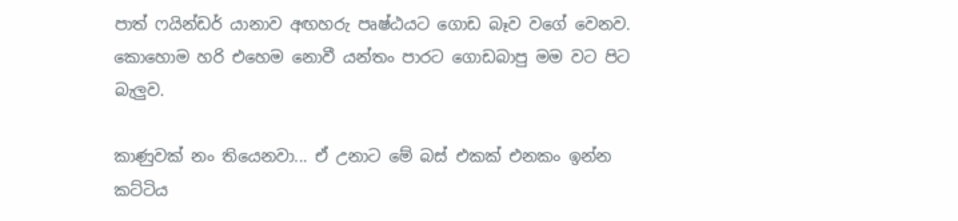පාත් ෆයින්ඩර් යානාව අඟහරු පෘෂ්ඨයට ගොඩ බෑව වගේ වෙනව. කොහොම හරි එහෙම නොවී යන්තං පාරට ගොඩබාපු මම වට පිට බැලුව.

කාණුවක් නං තියෙනවා... ඒ උනාට මේ බස් එකක් එනකං ඉන්න කට්ටිය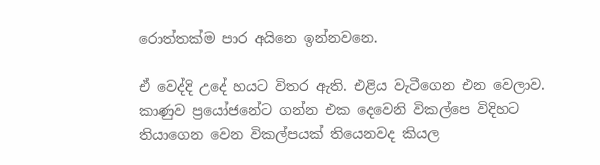රොත්තක්ම පාර අයිනෙ ඉන්නවනෙ.

ඒ වෙද්දි උදේ හයට විතර ඇති. එළිය වැටීගෙන එන වෙලාව. කාණුව ප්‍රයෝජනේට ගන්න එක දෙවෙනි විකල්පෙ විදිහට තියාගෙන වෙන විකල්පයක් තියෙනවද කියල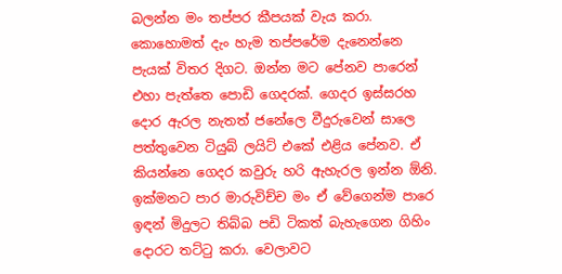බලන්න මං තප්පර කීපයක් වැය කරා. කොහොමත් දැං හැම තප්පරේම දැනෙන්නෙ පැයක් විතර දිගට. ඔන්න මට පේනව පාරෙන් එහා පැත්තෙ පොඩි ගෙදරක්. ගෙදර ඉස්සරහ දොර ඇරල නැතත් ජනේලෙ වීදුරුවෙන් සාලෙ පත්තුවෙන ටියුබ් ලයිට් එකේ එළිය පේනව. ඒ කියන්නෙ ගෙදර කවුරු හරි ඇහැරල ඉන්න ඕනි. ඉක්මනට පාර මාරුවිච්ච මං ඒ වේගෙන්ම පාරෙ ඉඳන් මිදුලට තිබ්බ පඩි ටිකත් බැහැගෙන ගිහිං දොරට තට්ටු කරා. වෙලාවට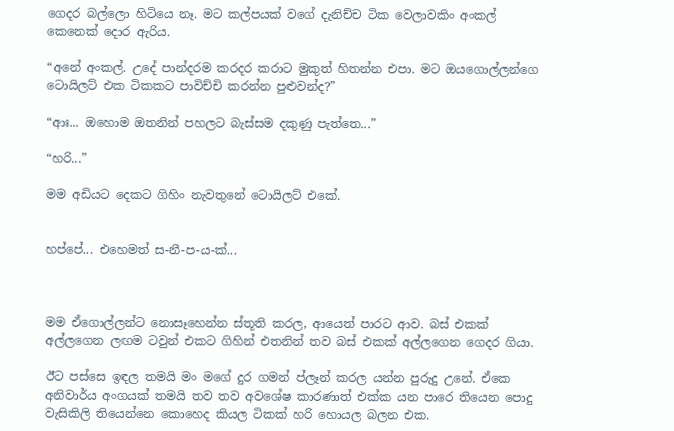ගෙදර බල්ලො හිටියෙ නෑ. මට කල්පයක් වගේ දැනිච්ච ටික වෙලාවකිං අංකල් කෙනෙක් දොර ඇරිය.

“අනේ අංකල්. උදේ පාන්දරම කරදර කරාට මුකුත් හිතන්න එපා. මට ඔයගොල්ලන්ගෙ ටොයිලට් එක ටිකකට පාවිච්චි කරන්න පුළුවන්ද?”

“ආඃ... ඔහොම ඔතනින් පහලට බැස්සම දකුණු පැත්තෙ...”

“හරි...”

මම අඩියට දෙකට ගිහිං නැවතුනේ ටොයිලට් එකේ.


හප්පේ... එහෙමත් ස-නී-ප-ය-ක්...



මම ඒගොල්ලන්ට නොසෑහෙන්න ස්තූති කරල, ආයෙත් පාරට ආව. බස් එකක් අල්ලගෙන ලඟම ටවුන් එකට ගිහින් එතනින් තව බස් එකක් අල්ලගෙන ගෙදර ගියා.

ඊට පස්සෙ ඉඳල තමයි මං මගේ දුර ගමන් ප්ලෑන් කරල යන්න පුරුදු උනේ. ඒකෙ අනිවාර්ය අංගයක් තමයි තව තව අවශේෂ කාරණාත් එක්ක යන පාරෙ තියෙන පොදු වැසිකිලි තියෙන්නෙ කොහෙද කියල ටිකක් හරි හොයල බලන එක.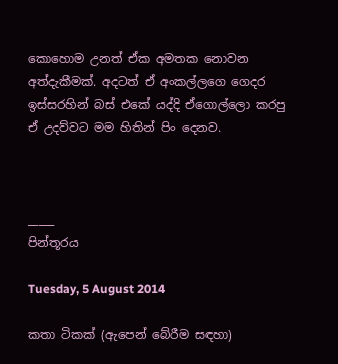කොහොම උනත් ඒක අමතක නොවන අත්දැකීමක්. අදටත් ඒ අංකල්ලගෙ ගෙදර ඉස්සරහින් බස් එකේ යද්දි ඒගොල්ලො කරපු ඒ උදව්වට මම හිතින් පිං දෙනව.



_____
පින්තූරය

Tuesday, 5 August 2014

කතා ටිකක් (ඇපෙන් බේරීම සඳහා)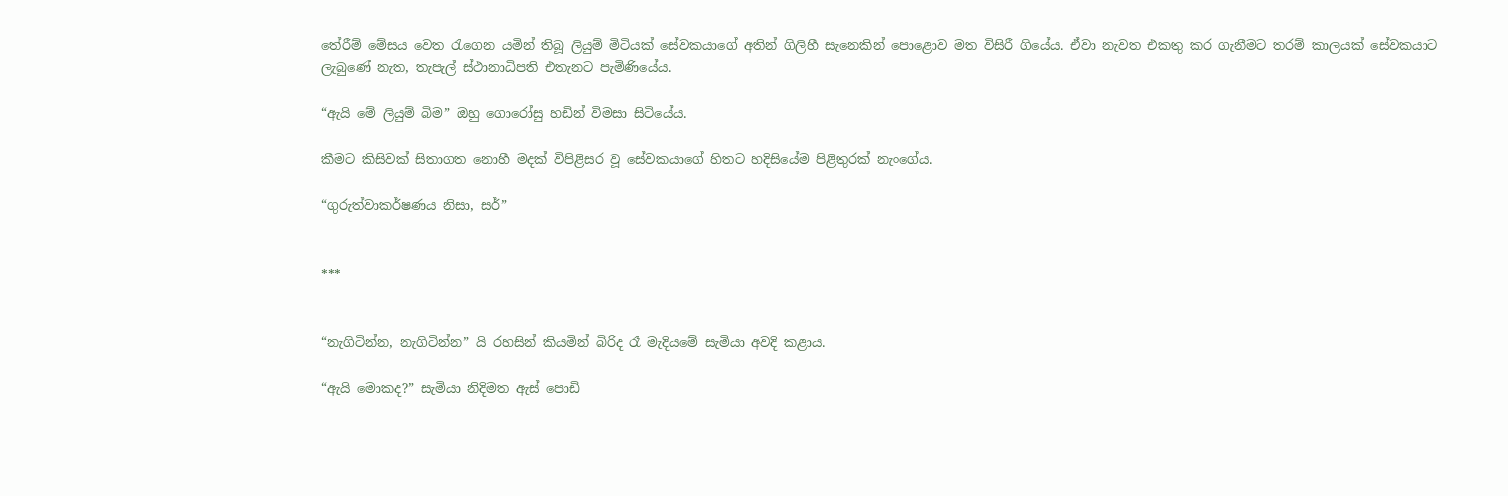තේරීම් මේසය වෙත රැගෙන යමින් තිබූ ලියුම් මිටියක් සේවකයාගේ අතින් ගිලිහී සැනෙකින් පොළොව මත විසිරී ගියේය. ඒවා නැවත එකතු කර ගැනීමට තරම් කාලයක් සේවකයාට ලැබුණේ නැත, තැපැල් ස්ථානාධිපති එතැනට පැමිණියේය.

“ඇයි මේ ලියුම් බිම” ඔහු ගොරෝසු හඩින් විමසා සිටියේය.

කීමට කිසිවක් සිතාගත නොහී මදක් විපිළිසර වූ සේවකයාගේ හිතට හදිසියේම පිළිතුරක් නැංගේය.

“ගුරුත්වාකර්ෂණය නිසා, සර්”


***


“නැගිටින්න, නැගිටින්න” යි රහසින් කියමින් බිරිද රෑ මැදියමේ සැමියා අවදි කළාය.

“ඇයි මොකද?” සැමියා නිදිමත ඇස් පොඩි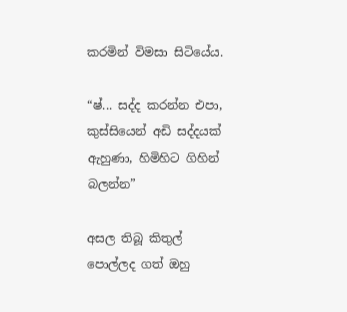කරමින් විමසා සිටියේය.

“ෂ්... සද්ද කරන්න එපා, කුස්සියෙන් අඩි සද්දයක් ඇහුණා, හිමිහිට ගිහින් බලන්න”

අසල තිබූ කිතුල් පොල්ලද ගත් ඔහු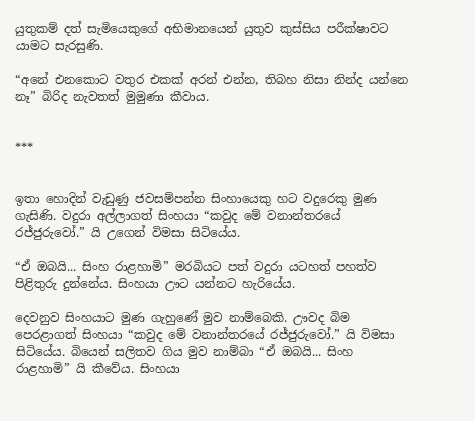යුතුකම් දත් සැමියෙකුගේ අභිමානයෙන් යුතුව කුස්සිය පරීක්ෂාවට යාමට සැරසුණි.

“අනේ එනකොට වතුර එකක් අරන් එන්න, තිබහ නිසා නින්ද යන්නෙ නෑ” බිරිද නැවතත් මුමුණා කීවාය.


***


ඉතා හොදින් වැඩුණු ජවසම්පන්න සිංහායෙකු හට වදුරෙකු මුණ ගැසිණි. වදුරා අල්ලාගත් සිංහයා “කවුද මේ වනාන්තරයේ රජ්ජුරුවෝ.” යි උගෙන් විමසා සිටියේය.

“ඒ ඔබයි... සිංහ රාළහාමි” මරබියට පත් වදුරා යටහත් පහත්ව පිළිතුරු දුන්නේය. සිංහයා ඌට යන්නට හැරියේය.

දෙවනුව සිංහයාට මුණ ගැහුණේ මුව නාම්බෙකි. ඌවද බිම පෙරළාගත් සිංහයා “කවුද මේ වනාන්තරයේ රජ්ජුරුවෝ.” යි විමසා සිටියේය. බියෙන් සලිතව ගිය මුව නාම්බා “ඒ ඔබයි... සිංහ රාළහාමි” යි කීවේය. සිංහයා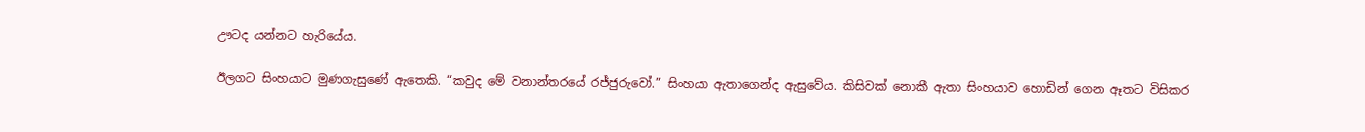ඌටද යන්නට හැරියේය.

ඊලගට සිංහයාට මුණගැසුණේ ඇතෙකි. “කවුද මේ වනාන්තරයේ රජ්ජුරුවෝ.” සිංහයා ඇතාගෙන්ද ඇසුවේය. කිසිවක් නොකී ඇතා සිංහයාව හොඩින් ගෙන ඈතට විසිකර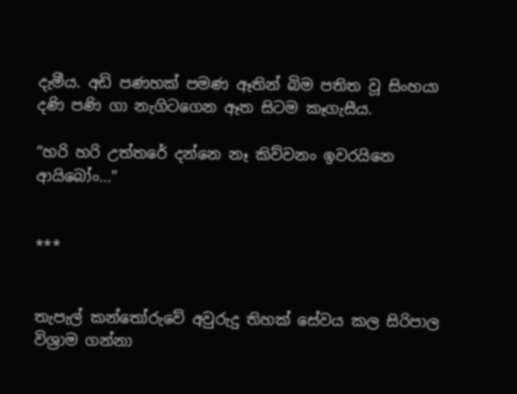දැමීය. අඩි පණහක් පමණ ඈතින් බිම පතිත වූ සිංහයා දණි පණි ගා නැගිටගෙන ඈත සිටම කෑගැසීය.

“හරි හරි උත්තරේ දන්නෙ නෑ කිව්වනං ඉවරයිනෙ ආයිබෝං...”


***


තැපැල් කන්තෝරුවේ අවුරුදු තිහක් සේවය කල සිරිපාල විශ්‍රාම ගන්නා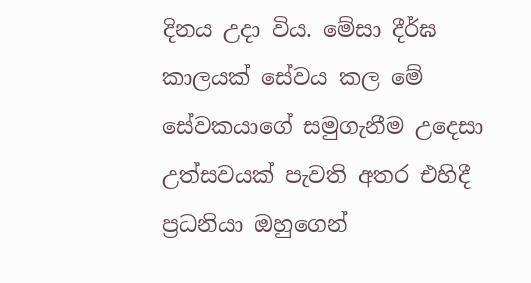දිනය උදා විය. මේසා දීර්ඝ කාලයක් සේවය කල මේ සේවකයාගේ සමුගැනීම උදෙසා උත්සවයක් පැවති අතර එහිදී ප්‍රධනියා ඔහුගෙන්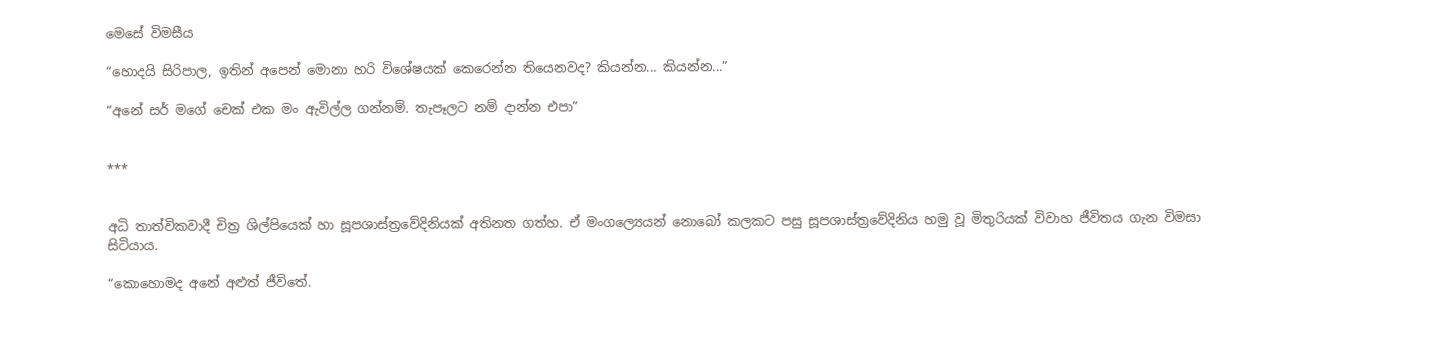මෙසේ විමසීය

“හොදයි සිරිපාල, ඉතින් අපෙන් මොනා හරි විශේෂයක් කෙරෙන්න තියෙනවද? කියන්න... කියන්න...”

“අනේ සර් මගේ චෙක් එක මං ඇවිල්ල ගන්නම්. තැපෑලට නම් දාන්න එපා”


***


අධි තාත්විකවාදී චිත්‍ර ශිල්පියෙක් හා සූපශාස්ත්‍රවේදිනියක් අතිනත ගත්හ. ඒ මංගල්‍යෙයන් නොබෝ කලකට පසු සූපශාස්ත්‍රවේදිනිය හමු වූ මිතුරියක් විවාහ ජීවිතය ගැන විමසා සිටියාය.

“කොහොමද අනේ අළුත් ජීවිතේ.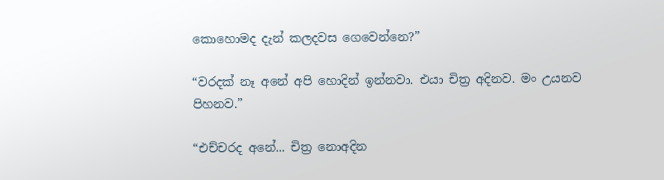කොහොමද දැන් කලදවස ගෙවෙන්නෙ?”

“වරදක් නෑ අනේ අපි හොදින් ඉන්නවා. එයා චිත්‍ර අදිනව. මං උයනව පිහනව.”

“එච්චරද අනේ... චිත්‍ර නොඅදින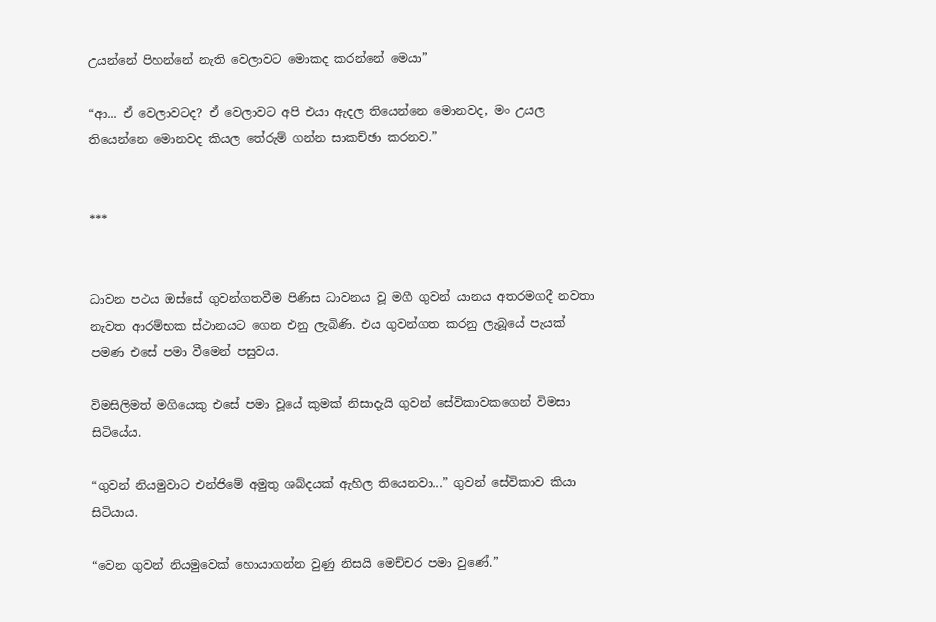උයන්නේ පිහන්නේ නැති වෙලාවට මොකද කරන්නේ මෙයා”

“ආ... ඒ වෙලාවටද? ඒ වෙලාවට අපි එයා ඇදල තියෙන්නෙ මොනවද, මං උයල තියෙන්නෙ මොනවද කියල තේරුම් ගන්න සාකච්ඡා කරනව.”


***


ධාවන පථය ඔස්සේ ගුවන්ගතවීම පිණිස ධාවනය වූ මගී ගුවන් යානය අතරමගදී නවතා නැවත ආරම්භක ස්ථානයට ගෙන එනු ලැබිණි. එය ගුවන්ගත කරනු ලැබූයේ පැයක් පමණ එසේ පමා වීමෙන් පසුවය.

විමසිලිමත් මගියෙකු එසේ පමා වූයේ කුමක් නිසාදැයි ගුවන් සේවිකාවකගෙන් විමසා සිටියේය.

“ගුවන් නියමුවාට එන්ජිමේ අමුතු ශබ්දයක් ඇහිල තියෙනවා...” ගුවන් සේවිකාව කියා සිටියාය.

“වෙන ගුවන් නියමුවෙක් හොයාගන්න වුණු නිසයි මෙච්චර පමා වුණේ.”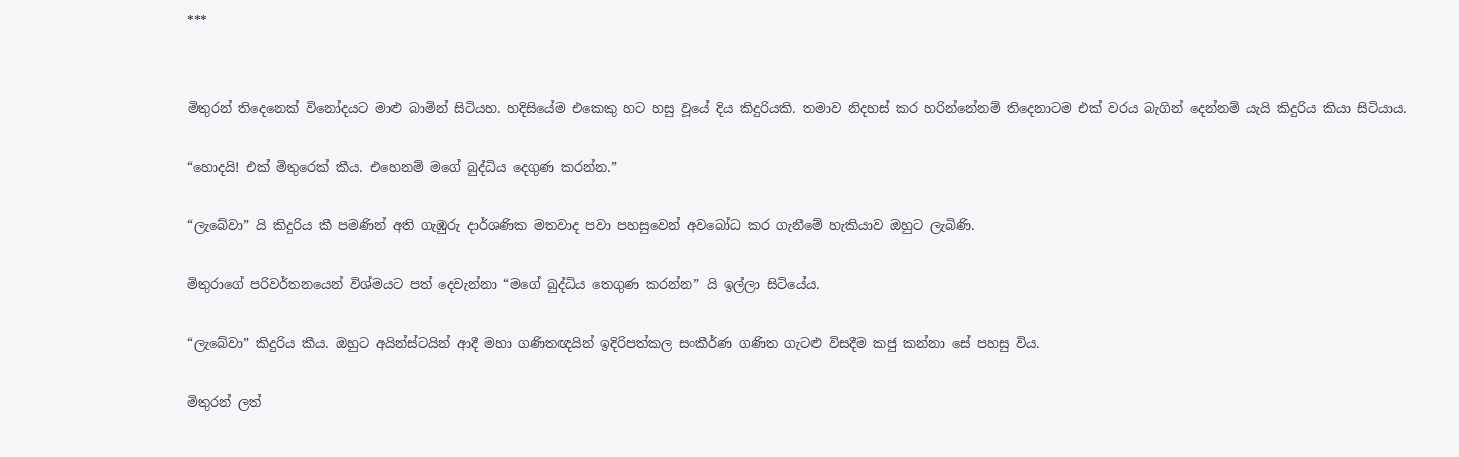***


මිතුරන් තිදෙනෙක් විනෝදයට මාළු බාමින් සිටියහ. හදිසියේම එකෙකු හට හසු වූයේ දිය කිදුරියකි. තමාව නිදහස් කර හරින්නේනම් තිදෙනාටම එක් වරය බැගින් දෙන්නම් යැයි කිදුරිය කියා සිටියාය.

“හොදයි! එක් මිතුරෙක් කීය. එහෙනම් මගේ බුද්ධිය දෙගුණ කරන්න.”

“ලැබේවා” යි කිදුරිය කී පමණින් අති ගැඹුරු දාර්ශණික මතවාද පවා පහසුවෙන් අවබෝධ කර ගැනීමේ හැකියාව ඔහුට ලැබිණි.

මිතුරාගේ පරිවර්තනයෙන් විශ්මයට පත් දෙවැන්නා “මගේ බුද්ධිය තෙගුණ කරන්න” යි ඉල්ලා සිටියේය.

“ලැබේවා” කිදුරිය කීය. ඔහුට අයින්ස්ටයින් ආදී මහා ගණිතඥයින් ඉදිරිපත්කල සංකීර්ණ ගණිත ගැටළු විසදීම කජු කන්නා සේ පහසු විය.

මිතුරන් ලත්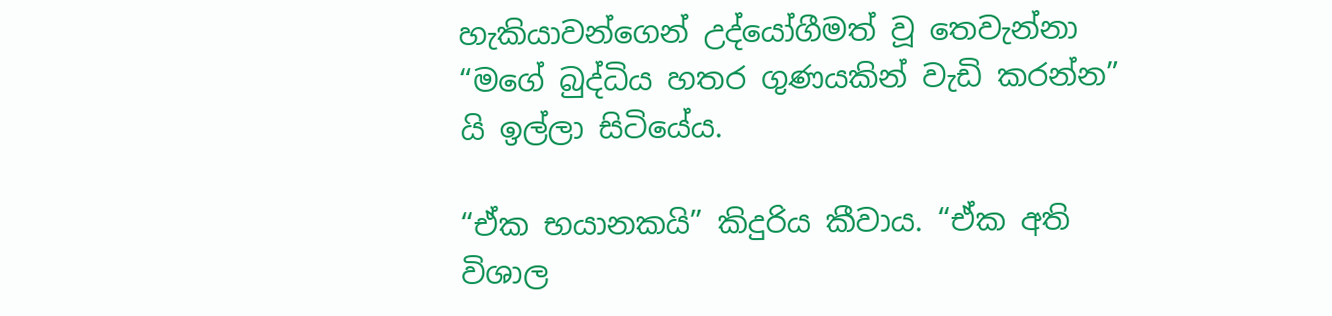හැකියාවන්ගෙන් උද්යෝගීමත් වූ තෙවැන්නා “මගේ බුද්ධිය හතර ගුණයකින් වැඩි කරන්න” යි ඉල්ලා සිටියේය.

“ඒක භයානකයි” කිදුරිය කීවාය. “ඒක අති විශාල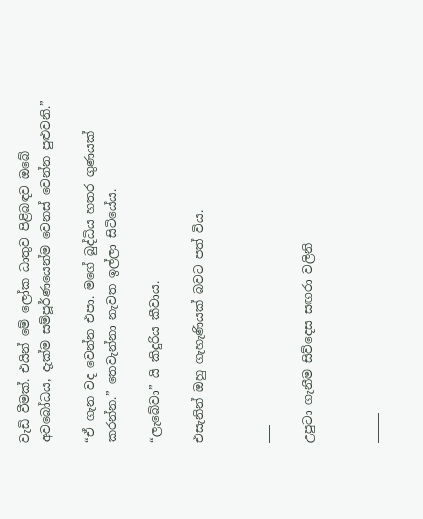වැඩි වීමක්. එයින් මේ ලෝක ධාතුව පිළිබඳව ඔබේ අවබෝධය, දැක්ම සම්පූර්ණයෙන්ම වෙනස් වෙන්න පුළුවනි.”

“ඒ ගැන වද වෙන්න එපා. මගේ බුද්ධිය හතර ගුණයක් කරන්න.” තෙවැන්නා නැවත ඉල්ලා සිටියේය.

“ලැබේවා” යි කිදුරිය කීවාය.

එසැනින් ඔහු ගැහැණියක් බවට පත් විය.


___

උපුටා ගැනීම සිව්දෙස සඟරා වලිනි


_____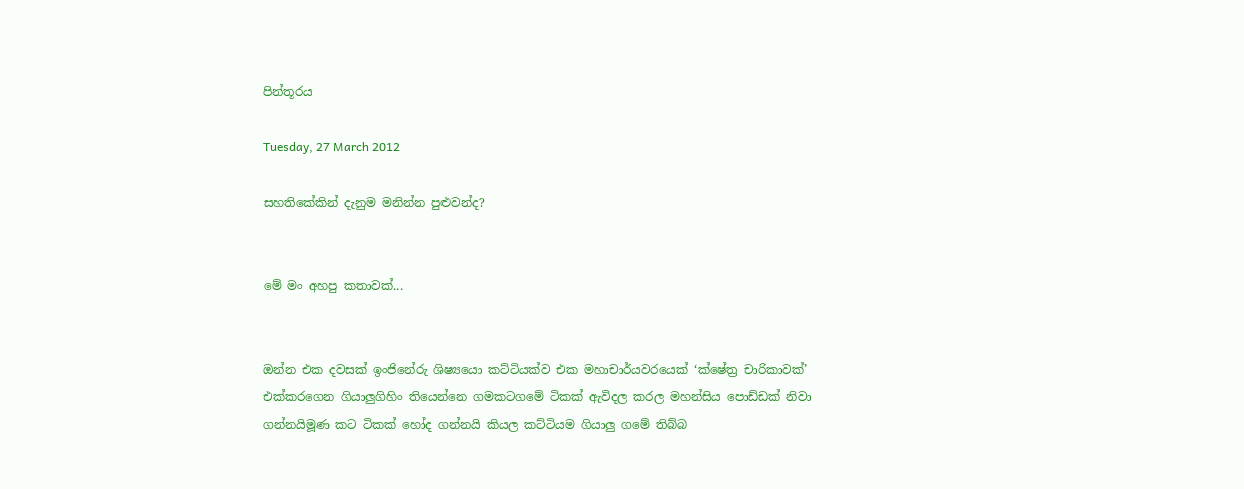පින්තූරය

Tuesday, 27 March 2012

සහතිකේකින් දැනුම මනින්න පුළුවන්ද?


මේ මං අහපු කතාවක්...


ඔන්න එක දවසක් ඉංජිනේරු ශිෂ්‍යයො කට්ටියක්ව එක මහාචාර්යවරයෙක් ‘ක්ෂේත්‍ර චාරිකාවක්’ එක්කරගෙන ගියාලුගිහිං තියෙන්නෙ ගමකටගමේ ටිකක් ඇවිදල කරල මහන්සිය පොඩ්ඩක් නිවා ගන්නයිමූණ කට ටිකක් හෝද ගන්නයි කියල කට්ටියම ගියාලු ගමේ තිබ්බ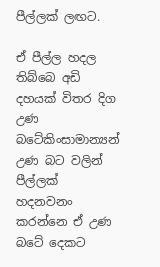පීල්ලක් ලඟට.

ඒ පීල්ල හදල තිබ්බෙ අඩි දහයක් විතර දිග උණ බටේකිංසාමාන්‍යන් උණ බට වලින් පීල්ලක් හදනවනං කරන්නෙ ඒ උණ බටේ දෙකට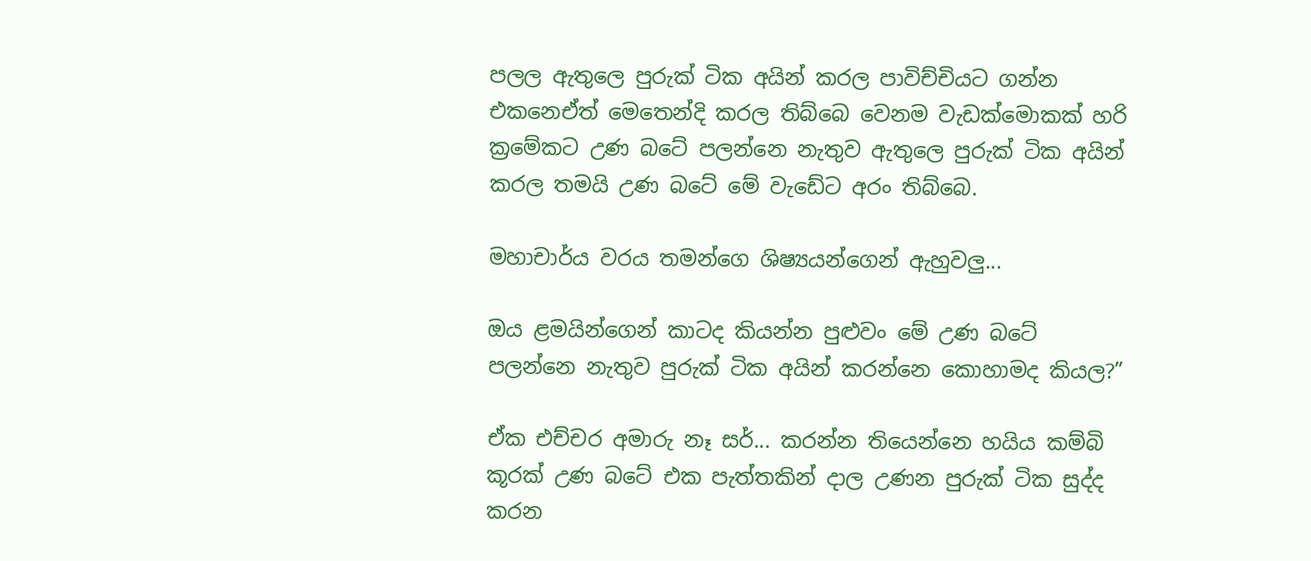පලල ඇතුලෙ පුරුක් ටික අයින් කරල පාවිච්චියට ගන්න එකනෙඒත් මෙතෙන්දි කරල තිබ්බෙ වෙනම වැඩක්මොකක් හරි ක්‍රමේකට උණ බටේ පලන්නෙ නැතුව ඇතුලෙ පුරුක් ටික අයින් කරල තමයි උණ බටේ මේ වැඩේට අරං තිබ්බෙ.

මහාචාර්ය වරය තමන්ගෙ ශිෂ්‍යයන්ගෙන් ඇහුවලු...

ඔය ළමයින්ගෙන් කාටද කියන්න පුළුවං මේ උණ බටේ පලන්නෙ නැතුව පුරුක් ටික අයින් කරන්නෙ කොහාමද කියල?”

ඒක එච්චර අමාරු නෑ සර්... කරන්න තියෙන්නෙ හයිය කම්බි කූරක් උණ බටේ එක පැත්තකින් දාල උණන පුරුක් ටික සුද්ද කරන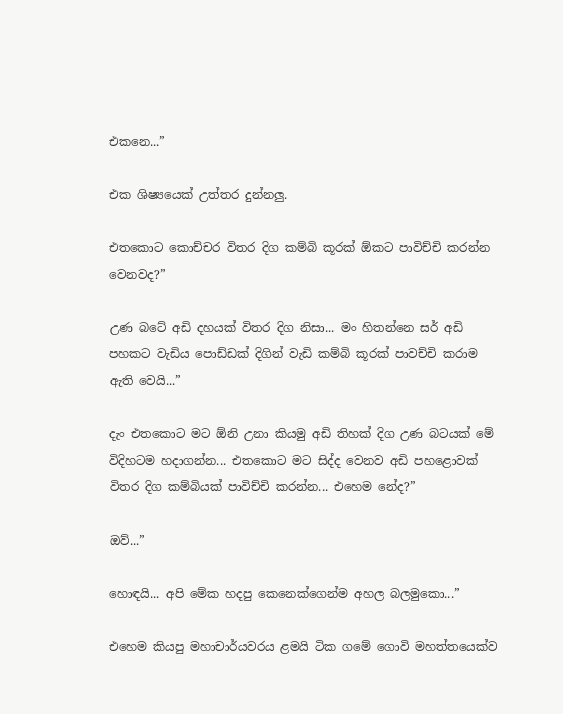එකනෙ...”

එක ශිෂ්‍යයෙක් උත්තර දුන්නලු.

එතකොට කොච්චර විතර දිග කම්බි කූරක් ඕකට පාවිච්චි කරන්න වෙනවද?”

උණ බටේ අඩි දහයක් විතර දිග නිසා... මං හිතන්නෙ සර් අඩි පහකට වැඩිය පොඩ්ඩක් දිගින් වැඩි කම්බි කූරක් පාවච්චි කරාම ඇති වෙයි...”

දැං එතකොට මට ඕනි උනා කියමු අඩි තිහක් දිග උණ බටයක් මේ විදිහටම හදාගන්න... එතකොට මට සිද්ද වෙනව අඩි පහළොවක් විතර දිග කම්බියක් පාවිච්චි කරන්න... එහෙම නේද?”

ඔව්...”

හොඳයි... අපි මේක හදපු කෙනෙක්ගෙන්ම අහල බලමුකො...”

එහෙම කියපු මහාචාර්යවරය ළමයි ටික ගමේ ගොවි මහත්තයෙක්ව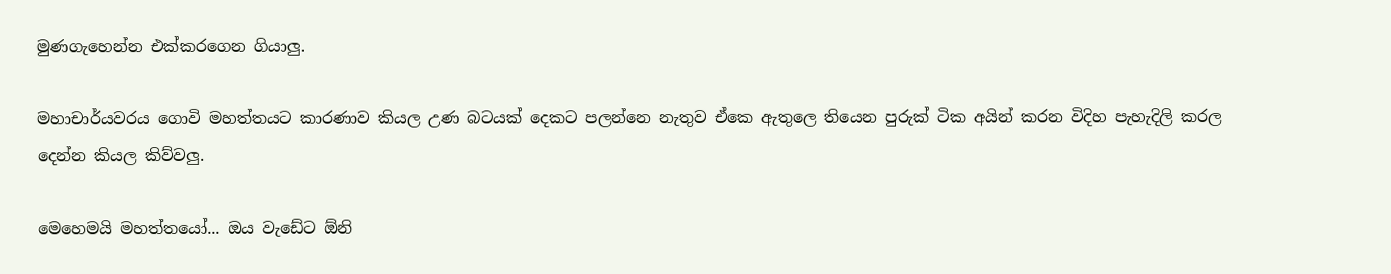මුණගැහෙන්න එක්කරගෙන ගියාලු.

මහාචාර්යවරය ගොවි මහත්තයට කාරණාව කියල උණ බටයක් දෙකට පලන්නෙ නැතුව ඒකෙ ඇතුලෙ තියෙන පුරුක් ටික අයින් කරන විදිහ පැහැදිලි කරල දෙන්න කියල කිව්වලු.

මෙහෙමයි මහත්තයෝ... ඔය වැඩේට ඕනි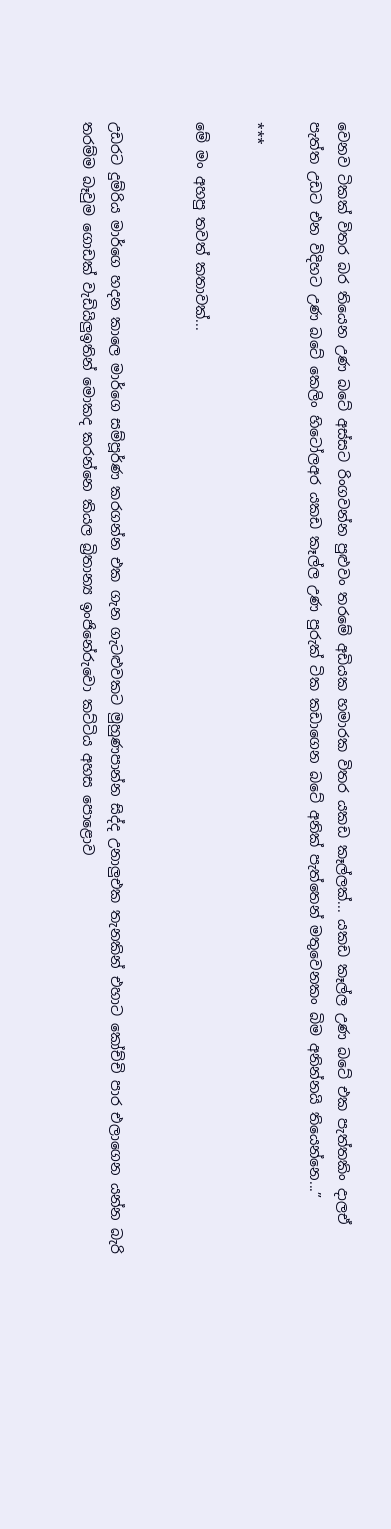වෙනව ටිකක් විතර බර තියෙන උණ බටේ අස්සට රිංගවන්න පුළුවං තරමේ අඩියක හමාරක විතර යකඩ කෑල්ලක්... යකඩ කෑල්ල උණ බටේ එක පැත්තකිං දාලඒ පැත්ත උඩට එන විදිහට උණ බටේ කෙලිං හිටෝලඅර යකඩ කෑල්ල උණ පුරුක් ටික කඩාගෙන බටේ අනික් පැත්තෙන් මතුවෙනකං බිම අනින්නයි තියෙන්නෙ...”

***

මේ මං අහපු තවත් කතාවක්...


උඩරට දුම්රිය මාර්ගෙ හදන කාලෙ මාර්ගෙ සම්පූර්ණ කරගන්න එක ගැන ගැටළුවකට මුහුණපාන්න සිද්ද උනාලුඑක තැනකින් එහාට කෝච්චි පාර එලාගෙන යන්න බැරි තරම්ම බෑවුම ගොඩක් වැඩියිලුඉතින් මොකද කරන්නෙ කියල බ්‍රිතාන්‍ය ඉංජිනේරුවො කට්ටිය අහස පොළොව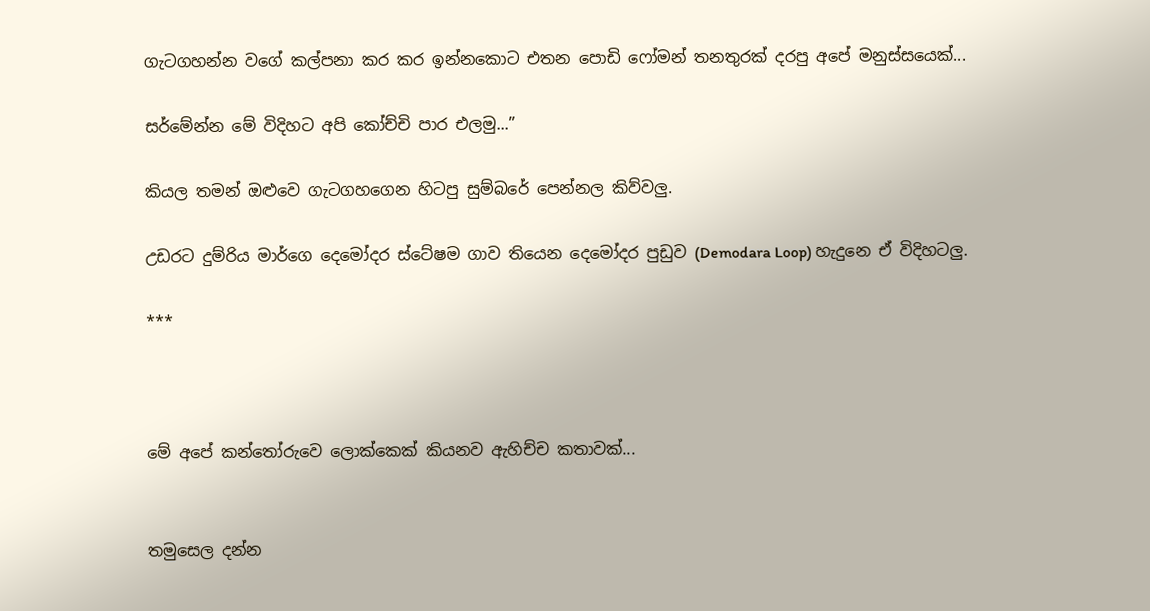ගැටගහන්න වගේ කල්පනා කර කර ඉන්නකොට එතන පොඩි ෆෝමන් තනතුරක් දරපු අපේ මනුස්සයෙක්...

සර්මේන්න මේ විදිහට අපි කෝච්චි පාර එලමු...”

කියල තමන් ඔළුවෙ ගැටගහගෙන හිටපු සුම්බරේ පෙන්නල කිව්වලු.

උඩරට දුම්රිය මාර්ගෙ දෙමෝදර ස්ටේෂම ගාව තියෙන දෙමෝදර පුඩුව (Demodara Loop) හැදුනෙ ඒ විදිහටලු.

***



මේ අපේ කන්තෝරුවෙ ලොක්කෙක් කියනව ඇහිච්ච කතාවක්...


තමුසෙල දන්න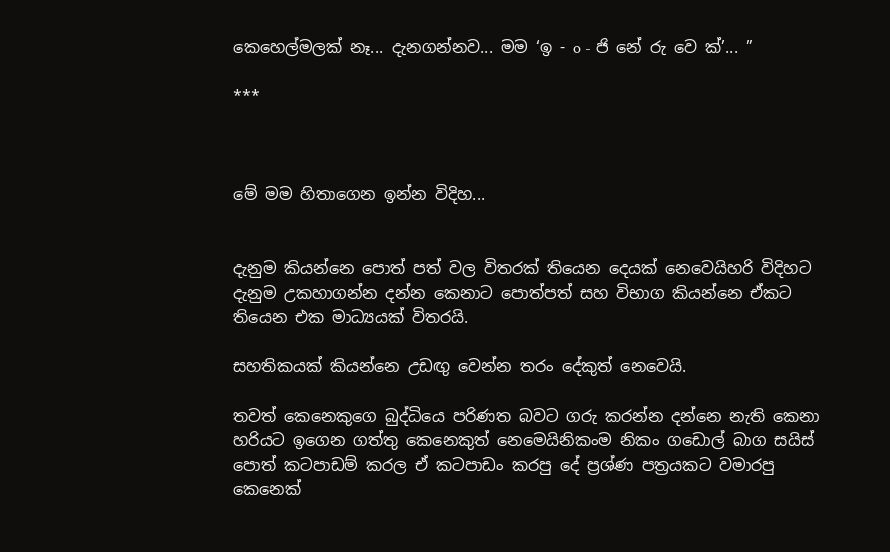කෙහෙල්මලක් නෑ... දැනගන්නව... මම ‘ඉ - o - ජි නේ රු වෙ ක්’... ”

***



මේ මම හිතාගෙන ඉන්න විදිහ...


දැනුම කියන්නෙ පොත් පත් වල විතරක් තියෙන දෙයක් නෙවෙයිහරි විදිහට දැනුම උකහාගන්න දන්න කෙනාට පොත්පත් සහ විභාග කියන්නෙ ඒකට තියෙන එක මාධ්‍යයක් විතරයි.

සහතිකයක් කියන්නෙ උඩඟු වෙන්න තරං දේකුත් නෙවෙයි.

තවත් කෙනෙකුගෙ බුද්ධියෙ පරිණත බවට ගරු කරන්න දන්නෙ නැති කෙනා හරියට ඉගෙන ගත්තු කෙනෙකුත් නෙමෙයිනිකංම නිකං ගඩොල් බාග සයිස් පොත් කටපාඩම් කරල ඒ කටපාඩං කරපු දේ ප්‍රශ්ණ පත්‍රයකට වමාරපු කෙනෙක්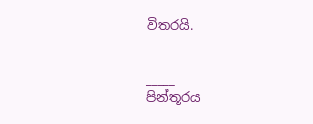විතරයි.


_____
පින්තූරය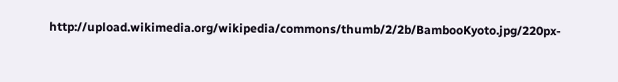http://upload.wikimedia.org/wikipedia/commons/thumb/2/2b/BambooKyoto.jpg/220px-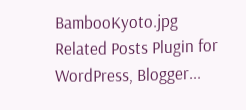BambooKyoto.jpg
Related Posts Plugin for WordPress, Blogger...